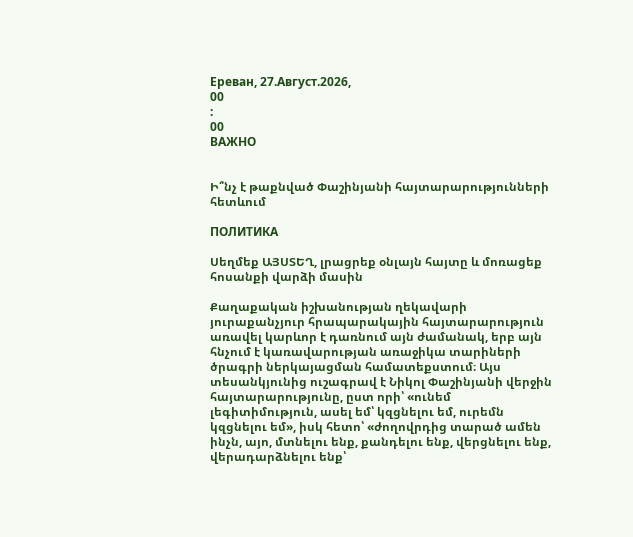Ереван, 27.Август.2026,
00
:
00
ВАЖНО


Ի՞նչ է թաքնված Փաշինյանի հայտարարությունների հետևում

ПОЛИТИКА

Սեղմեք ԱՅՍՏԵՂ, լրացրեք օնլայն հայտը և մոռացեք հոսանքի վարձի մասին

Քաղաքական իշխանության ղեկավարի յուրաքանչյուր հրապարակային հայտարարություն առավել կարևոր է դառնում այն ժամանակ, երբ այն հնչում է կառավարության առաջիկա տարիների ծրագրի ներկայացման համատեքստում։ Այս տեսանկյունից ուշագրավ է Նիկոլ Փաշինյանի վերջին հայտարարությունը, ըստ որի՝ «ունեմ լեգիտիմություն, ասել եմ՝ կզցնելու եմ, ուրեմն կզցնելու եմ», իսկ հետո՝ «ժողովրդից տարած ամեն ինչն, այո, մտնելու ենք, քանդելու ենք, վերցնելու ենք, վերադարձնելու ենք՝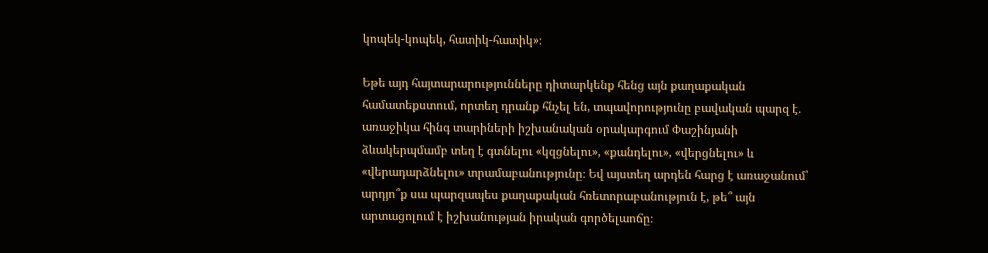կոպեկ-կոպեկ, հատիկ-հատիկ»։

Եթե այդ հայտարարությունները դիտարկենք հենց այն քաղաքական համատեքստում, որտեղ դրանք հնչել են, տպավորությունը բավական պարզ է․ առաջիկա հինգ տարիների իշխանական օրակարգում Փաշինյանի ձևակերպմամբ տեղ է գտնելու «կզցնելու», «քանդելու», «վերցնելու» և «վերադարձնելու» տրամաբանությունը։ Եվ այստեղ արդեն հարց է առաջանում՝ արդյո՞ք սա պարզապես քաղաքական հռետորաբանություն է, թե՞ այն արտացոլում է իշխանության իրական գործելաոճը։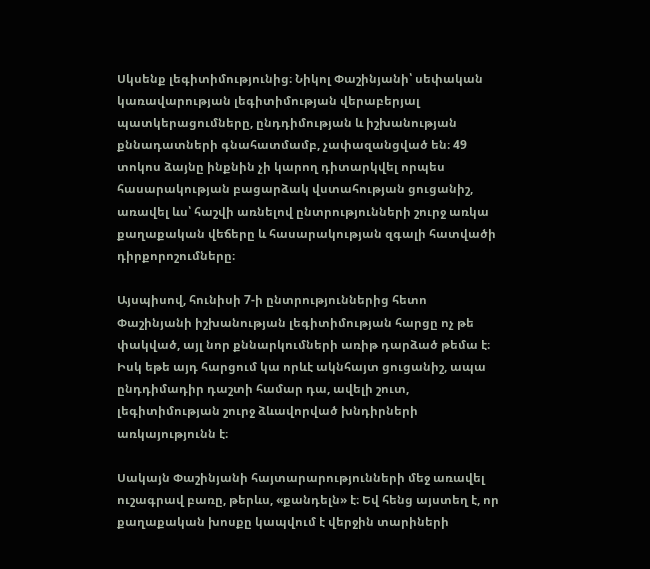Սկսենք լեգիտիմությունից։ Նիկոլ Փաշինյանի՝ սեփական կառավարության լեգիտիմության վերաբերյալ պատկերացումները, ընդդիմության և իշխանության քննադատների գնահատմամբ, չափազանցված են։ 49 տոկոս ձայնը ինքնին չի կարող դիտարկվել որպես հասարակության բացարձակ վստահության ցուցանիշ, առավել ևս՝ հաշվի առնելով ընտրությունների շուրջ առկա քաղաքական վեճերը և հասարակության զգալի հատվածի դիրքորոշումները։

Այսպիսով, հունիսի 7-ի ընտրություններից հետո Փաշինյանի իշխանության լեգիտիմության հարցը ոչ թե փակված, այլ նոր քննարկումների առիթ դարձած թեմա է։ Իսկ եթե այդ հարցում կա որևէ ակնհայտ ցուցանիշ, ապա ընդդիմադիր դաշտի համար դա, ավելի շուտ, լեգիտիմության շուրջ ձևավորված խնդիրների առկայությունն է։

Սակայն Փաշինյանի հայտարարությունների մեջ առավել ուշագրավ բառը, թերևս, «քանդելն» է։ Եվ հենց այստեղ է, որ քաղաքական խոսքը կապվում է վերջին տարիների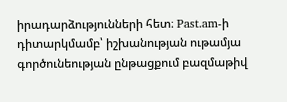իրադարձությունների հետ։ Past.am-ի դիտարկմամբ՝ իշխանության ութամյա գործունեության ընթացքում բազմաթիվ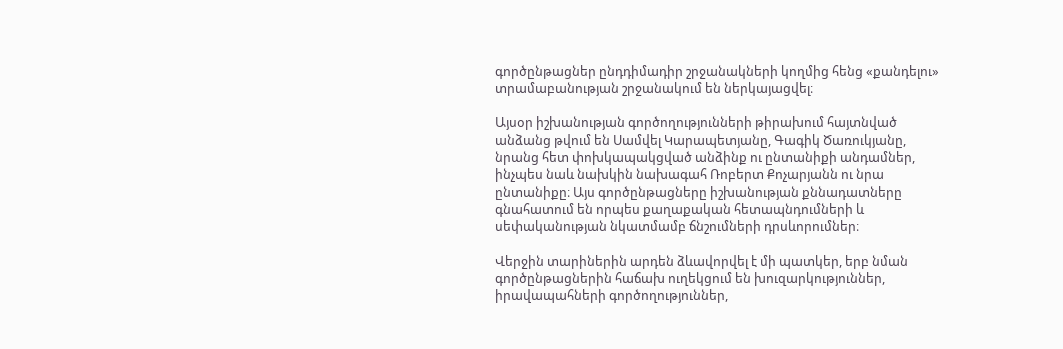գործընթացներ ընդդիմադիր շրջանակների կողմից հենց «քանդելու» տրամաբանության շրջանակում են ներկայացվել։

Այսօր իշխանության գործողությունների թիրախում հայտնված անձանց թվում են Սամվել Կարապետյանը, Գագիկ Ծառուկյանը, նրանց հետ փոխկապակցված անձինք ու ընտանիքի անդամներ, ինչպես նաև նախկին նախագահ Ռոբերտ Քոչարյանն ու նրա ընտանիքը։ Այս գործընթացները իշխանության քննադատները գնահատում են որպես քաղաքական հետապնդումների և սեփականության նկատմամբ ճնշումների դրսևորումներ։

Վերջին տարիներին արդեն ձևավորվել է մի պատկեր, երբ նման գործընթացներին հաճախ ուղեկցում են խուզարկություններ, իրավապահների գործողություններ,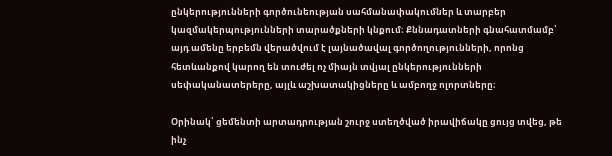ընկերությունների գործունեության սահմանափակումներ և տարբեր կազմակերպությունների տարածքների կնքում։ Քննադատների գնահատմամբ՝ այդ ամենը երբեմն վերածվում է լայնածավալ գործողությունների, որոնց հետևանքով կարող են տուժել ոչ միայն տվյալ ընկերությունների սեփականատերերը, այլև աշխատակիցները և ամբողջ ոլորտները։

Օրինակ՝ ցեմենտի արտադրության շուրջ ստեղծված իրավիճակը ցույց տվեց, թե ինչ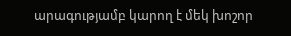արագությամբ կարող է մեկ խոշոր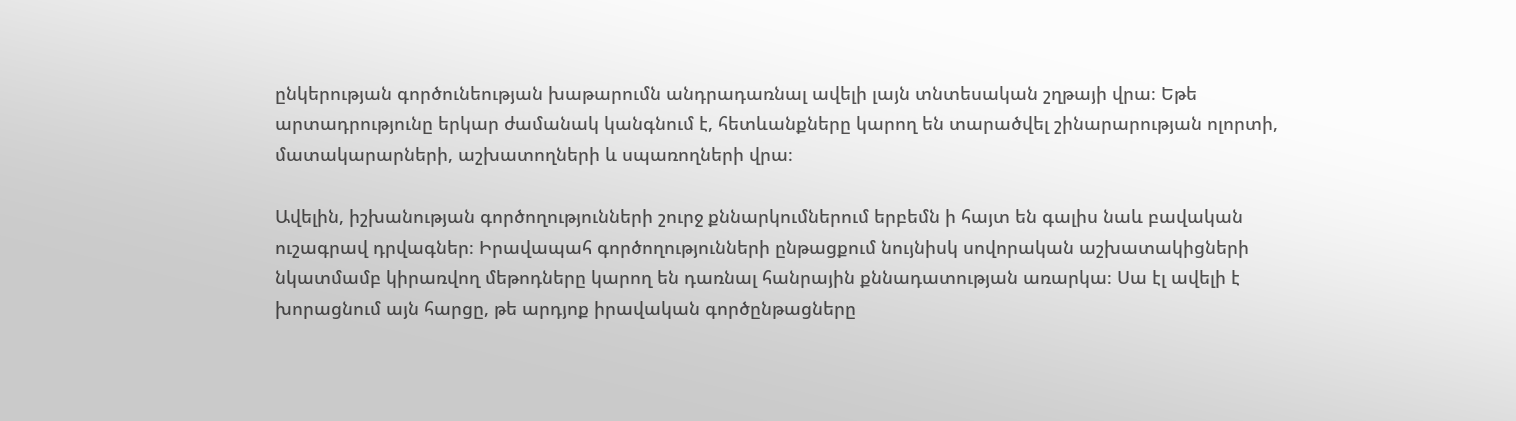ընկերության գործունեության խաթարումն անդրադառնալ ավելի լայն տնտեսական շղթայի վրա։ Եթե արտադրությունը երկար ժամանակ կանգնում է, հետևանքները կարող են տարածվել շինարարության ոլորտի, մատակարարների, աշխատողների և սպառողների վրա։

Ավելին, իշխանության գործողությունների շուրջ քննարկումներում երբեմն ի հայտ են գալիս նաև բավական ուշագրավ դրվագներ։ Իրավապահ գործողությունների ընթացքում նույնիսկ սովորական աշխատակիցների նկատմամբ կիրառվող մեթոդները կարող են դառնալ հանրային քննադատության առարկա։ Սա էլ ավելի է խորացնում այն հարցը, թե արդյոք իրավական գործընթացները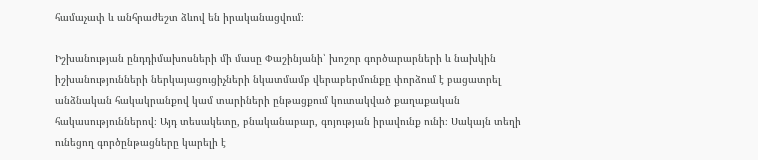համաչափ և անհրաժեշտ ձևով են իրականացվում։

Իշխանության ընդդիմախոսների մի մասը Փաշինյանի՝ խոշոր գործարարների և նախկին իշխանությունների ներկայացուցիչների նկատմամբ վերաբերմունքը փորձում է բացատրել անձնական հակակրանքով կամ տարիների ընթացքում կուտակված քաղաքական հակասություններով։ Այդ տեսակետը, բնականաբար, գոյության իրավունք ունի։ Սակայն տեղի ունեցող գործընթացները կարելի է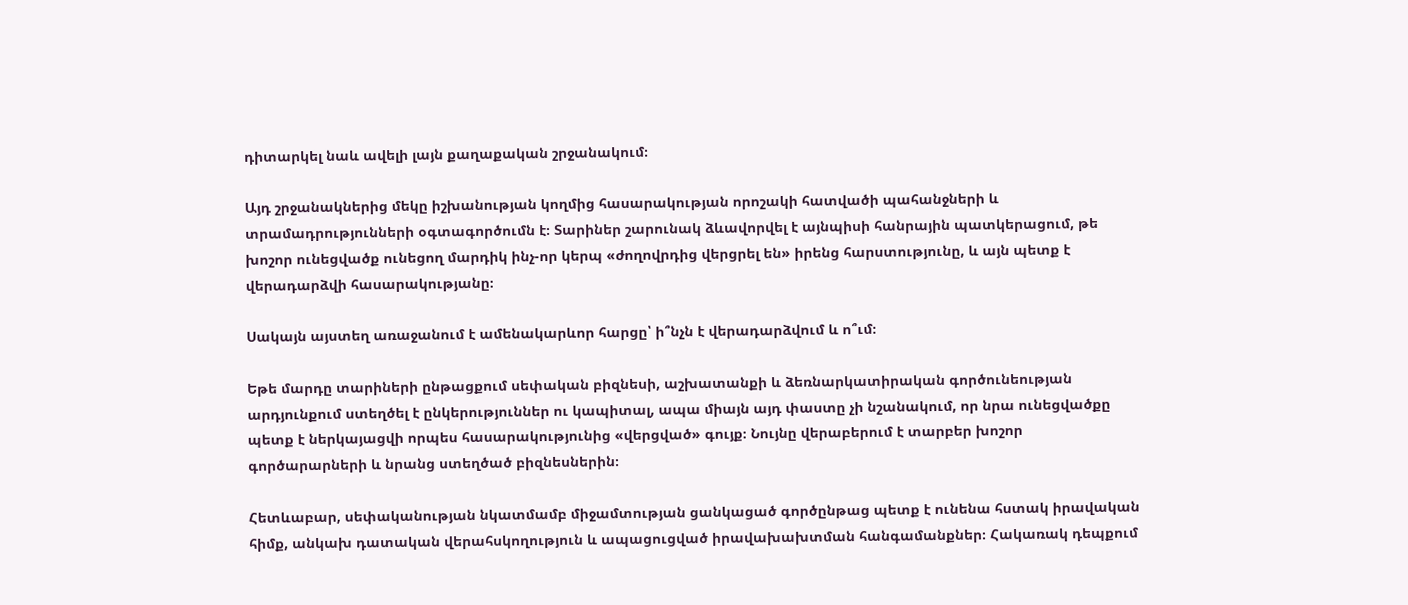դիտարկել նաև ավելի լայն քաղաքական շրջանակում։

Այդ շրջանակներից մեկը իշխանության կողմից հասարակության որոշակի հատվածի պահանջների և տրամադրությունների օգտագործումն է։ Տարիներ շարունակ ձևավորվել է այնպիսի հանրային պատկերացում, թե խոշոր ունեցվածք ունեցող մարդիկ ինչ-որ կերպ «ժողովրդից վերցրել են» իրենց հարստությունը, և այն պետք է վերադարձվի հասարակությանը։

Սակայն այստեղ առաջանում է ամենակարևոր հարցը՝ ի՞նչն է վերադարձվում և ո՞ւմ։

Եթե մարդը տարիների ընթացքում սեփական բիզնեսի, աշխատանքի և ձեռնարկատիրական գործունեության արդյունքում ստեղծել է ընկերություններ ու կապիտալ, ապա միայն այդ փաստը չի նշանակում, որ նրա ունեցվածքը պետք է ներկայացվի որպես հասարակությունից «վերցված» գույք։ Նույնը վերաբերում է տարբեր խոշոր գործարարների և նրանց ստեղծած բիզնեսներին։

Հետևաբար, սեփականության նկատմամբ միջամտության ցանկացած գործընթաց պետք է ունենա հստակ իրավական հիմք, անկախ դատական վերահսկողություն և ապացուցված իրավախախտման հանգամանքներ։ Հակառակ դեպքում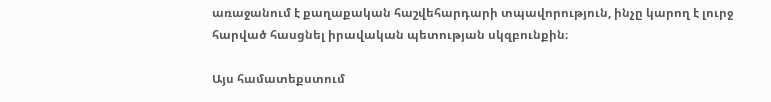առաջանում է քաղաքական հաշվեհարդարի տպավորություն, ինչը կարող է լուրջ հարված հասցնել իրավական պետության սկզբունքին։

Այս համատեքստում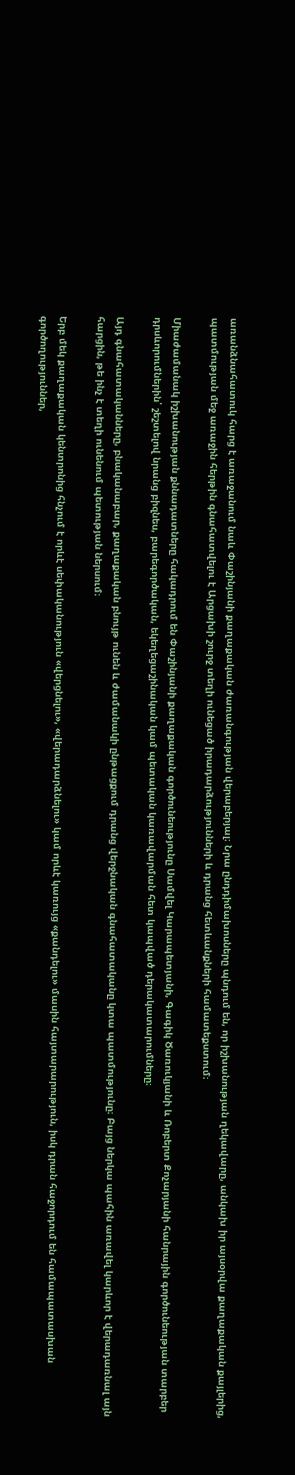առանձնահատուկ հարց է առաջանում նաև Փաշինյանի քաղաքական ժառանգության վերաբերյալ։ Նրա ընդդիմախոսները պնդում են, որ իշխանության ղեկավարը, անկախ իր այսօրվա քաղաքական քայլերից, պատմության մեջ առաջին հերթին գնահատվելու է Արցախի շուրջ տեղի ունեցած իրադարձությունների և դրանց հետևանքների համատեքստում։

Միաժամանակ իշխանության քննադատները հակադրում են Փաշինյանի քաղաքական գործունեությունը Սամվել Կարապետյանի, Գագիկ Ծառուկյանի և Ռոբերտ Քոչարյանի հանրային գործունեության տարբեր դրսևորումներին՝ շեշտելով նրանց բիզնես, բարեգործական, եկեղեցաշինական կամ պետական կառավարման հետ կապված դերակատարումները։

Այդ գնահատականները, բնականաբար, քաղաքական բնույթ ունեն և ժամանակի ընթացքում դրանց վերջնական գնահատականը կտա պատմությունը։ Բայց ներկա պահին առավել կարևոր է վերադառնալ այն հարցին, թե ինչ է տեղի ունենում պետության ներսում։

Երբ մեկ քաղաքական կենտրոնից հնչում է որևէ սեփականություն «վերցնելու», «վերադարձնելու» կամ որևէ կառույց «քանդելու» մասին հայտարարություն, իսկ դրան հաջորդում են համապատասխան գործողություններ,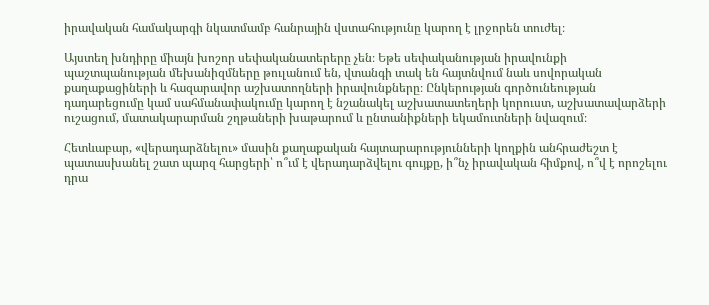իրավական համակարգի նկատմամբ հանրային վստահությունը կարող է լրջորեն տուժել։

Այստեղ խնդիրը միայն խոշոր սեփականատերերը չեն։ Եթե սեփականության իրավունքի պաշտպանության մեխանիզմները թուլանում են, վտանգի տակ են հայտնվում նաև սովորական քաղաքացիների և հազարավոր աշխատողների իրավունքները։ Ընկերության գործունեության դադարեցումը կամ սահմանափակումը կարող է նշանակել աշխատատեղերի կորուստ, աշխատավարձերի ուշացում, մատակարարման շղթաների խաթարում և ընտանիքների եկամուտների նվազում։

Հետևաբար, «վերադարձնելու» մասին քաղաքական հայտարարությունների կողքին անհրաժեշտ է պատասխանել շատ պարզ հարցերի՝ ո՞ւմ է վերադարձվելու գույքը, ի՞նչ իրավական հիմքով, ո՞վ է որոշելու դրա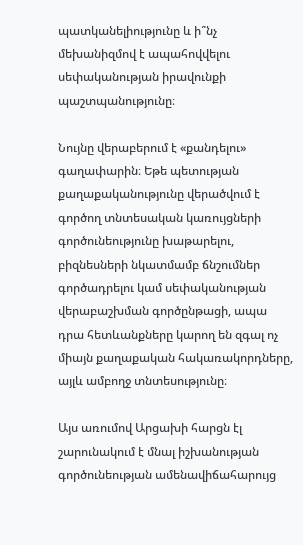պատկանելիությունը և ի՞նչ մեխանիզմով է ապահովվելու սեփականության իրավունքի պաշտպանությունը։

Նույնը վերաբերում է «քանդելու» գաղափարին։ Եթե պետության քաղաքականությունը վերածվում է գործող տնտեսական կառույցների գործունեությունը խաթարելու, բիզնեսների նկատմամբ ճնշումներ գործադրելու կամ սեփականության վերաբաշխման գործընթացի, ապա դրա հետևանքները կարող են զգալ ոչ միայն քաղաքական հակառակորդները, այլև ամբողջ տնտեսությունը։

Այս առումով Արցախի հարցն էլ շարունակում է մնալ իշխանության գործունեության ամենավիճահարույց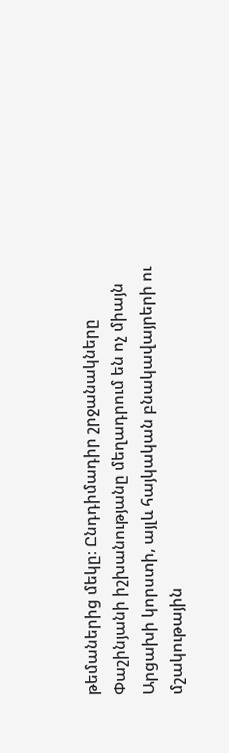թեմաներից մեկը։ Ընդդիմադիր շրջանակները Փաշինյանի իշխանությանը մեղադրում են ոչ միայն Արցախի կորստի, այլև հայկական բնակավայրերի ու մշակութային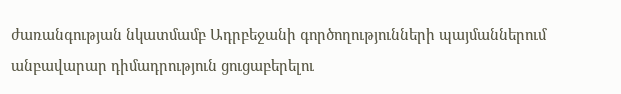ժառանգության նկատմամբ Ադրբեջանի գործողությունների պայմաններում անբավարար դիմադրություն ցուցաբերելու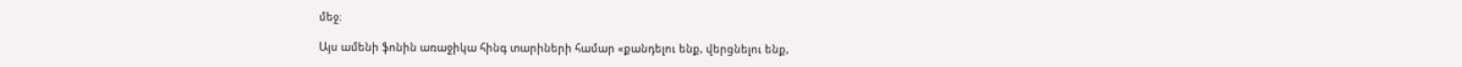մեջ։

Այս ամենի ֆոնին առաջիկա հինգ տարիների համար «քանդելու ենք, վերցնելու ենք,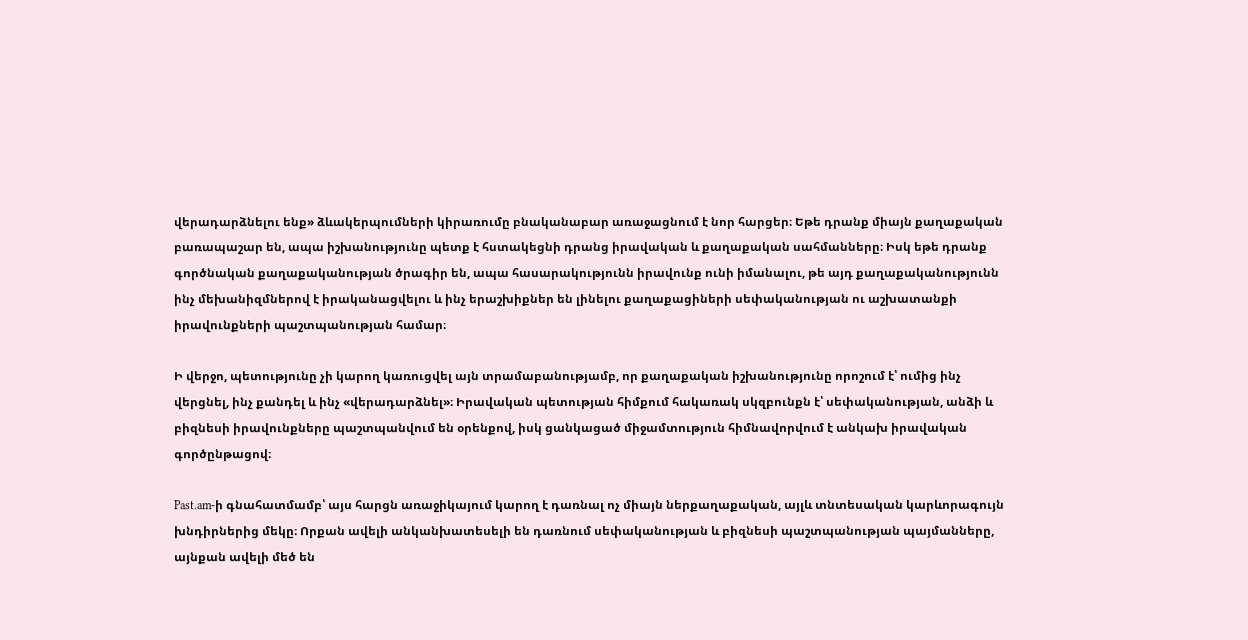վերադարձնելու ենք» ձևակերպումների կիրառումը բնականաբար առաջացնում է նոր հարցեր։ Եթե դրանք միայն քաղաքական բառապաշար են, ապա իշխանությունը պետք է հստակեցնի դրանց իրավական և քաղաքական սահմանները։ Իսկ եթե դրանք գործնական քաղաքականության ծրագիր են, ապա հասարակությունն իրավունք ունի իմանալու, թե այդ քաղաքականությունն ինչ մեխանիզմներով է իրականացվելու և ինչ երաշխիքներ են լինելու քաղաքացիների սեփականության ու աշխատանքի իրավունքների պաշտպանության համար։

Ի վերջո, պետությունը չի կարող կառուցվել այն տրամաբանությամբ, որ քաղաքական իշխանությունը որոշում է՝ ումից ինչ վերցնել, ինչ քանդել և ինչ «վերադարձնել»։ Իրավական պետության հիմքում հակառակ սկզբունքն է՝ սեփականության, անձի և բիզնեսի իրավունքները պաշտպանվում են օրենքով, իսկ ցանկացած միջամտություն հիմնավորվում է անկախ իրավական գործընթացով։

Past.am-ի գնահատմամբ՝ այս հարցն առաջիկայում կարող է դառնալ ոչ միայն ներքաղաքական, այլև տնտեսական կարևորագույն խնդիրներից մեկը։ Որքան ավելի անկանխատեսելի են դառնում սեփականության և բիզնեսի պաշտպանության պայմանները, այնքան ավելի մեծ են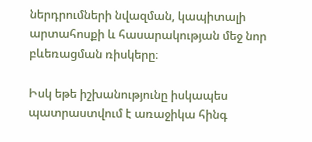ներդրումների նվազման, կապիտալի արտահոսքի և հասարակության մեջ նոր բևեռացման ռիսկերը։

Իսկ եթե իշխանությունը իսկապես պատրաստվում է առաջիկա հինգ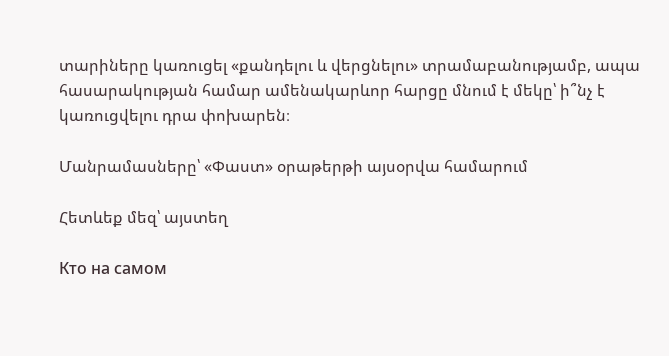տարիները կառուցել «քանդելու և վերցնելու» տրամաբանությամբ, ապա հասարակության համար ամենակարևոր հարցը մնում է մեկը՝ ի՞նչ է կառուցվելու դրա փոխարեն։

Մանրամասները՝ «Փաստ» օրաթերթի այսօրվա համարում

Հետևեք մեզ՝ այստեղ

Кто на самом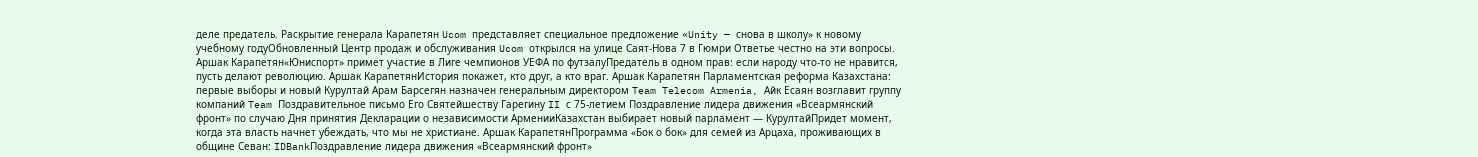деле предатель. Раскрытие генерала Карапетян Ucom представляет специальное предложение «Unity — снова в школу» к новому учебному годуОбновленный Центр продаж и обслуживания Ucom открылся на улице Саят-Нова 7 в Гюмри Ответье честно на эти вопросы. Аршак Карапетян«Юниспорт» примет участие в Лиге чемпионов УЕФА по футзалуПредатель в одном прав: если народу что-то не нравится, пусть делают революцию. Аршак КарапетянИстория покажет, кто друг, а кто враг. Аршак Карапетян Парламентская реформа Казахстана: первые выборы и новый Курултай Арам Барсегян назначен генеральным директором Team Telecom Armenia, Айк Есаян возглавит группу компаний Team Поздравительное письмо Его Святейшеству Гарегину II с 75-летием Поздравление лидера движения «Всеармянский фронт» по случаю Дня принятия Декларации о независимости АрменииКазахстан выбирает новый парламент — КурултайПридет момент, когда эта власть начнет убеждать, что мы не христиане. Аршак КарапетянПрограмма «Бок о бок» для семей из Арцаха, проживающих в общине Севан: IDBankПоздравление лидера движения «Всеармянский фронт»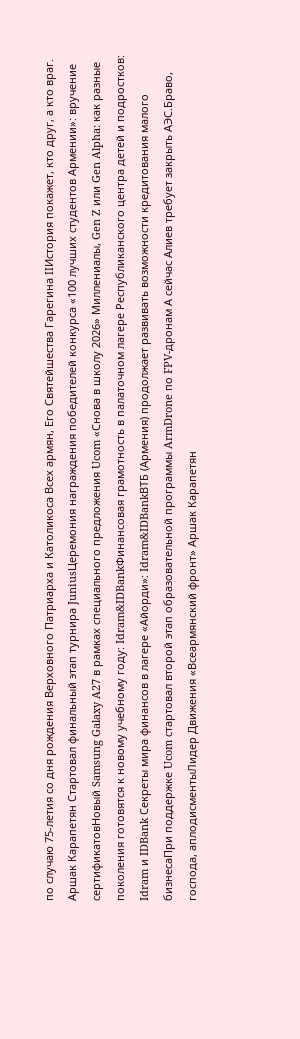по случаю 75-летия со дня рождения Верховного Патриарха и Католикоса Всех армян, Его Святейшества Гарегина IIИстория покажет, кто друг, а кто враг. Аршак Карапетян Стартовал финальный этап турнира JuniusЦеремония награждения победителей конкурса «100 лучших студентов Армении»: вручение сертификатовНовый Samsung Galaxy A27 в рамках специального предложения Ucom «Снова в школу 2026» Миллениалы, Gen Z или Gen Alpha: как разные поколения готовятся к новому учебному году: Idram&IDBankФинансовая грамотность в палаточном лагере Республиканского центра детей и подростков: Idram и IDBank Секреты мира финансов в лагере «Айорди»: Idram&IDBankВТБ (Армения) продолжает развивать возможности кредитования малого бизнесаПри поддержке Ucom стартовал второй этап образовательной программы ArmDrone по FPV-дронам А сейчас Алиев требует закрыть АЭС.Браво, господа, аплодисментыЛидер Движения «Всеармянский фронт» Аршак Карапетян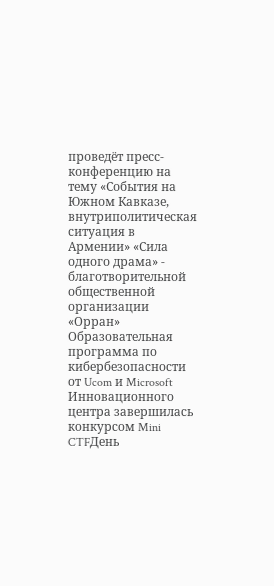проведёт пресс-конференцию на тему «События на Южном Кавказе, внутриполитическая ситуация в Армении» «Сила одного драма» - благотворительной общественной организации «Орран» Образовательная программа по кибербезопасности от Ucom и Microsoft Инновационного центра завершилась конкурсом Mini CTFДень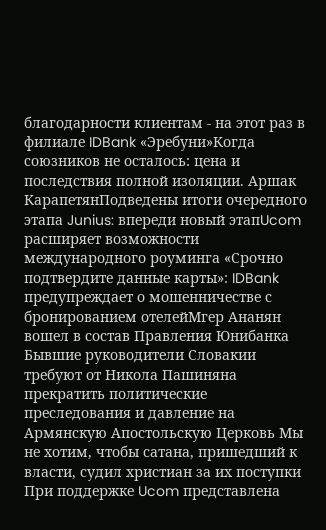благодарности клиентам - на этот раз в филиале IDBank «Эребуни»Когда союзников не осталось: цена и последствия полной изоляции. Аршак КарапетянПодведены итоги очередного этапа Junius: впереди новый этапUcom расширяет возможности международного роуминга «Срочно подтвердите данные карты»: IDBank предупреждает о мошенничестве с бронированием отелейМгер Ананян вошел в состав Правления Юнибанка Бывшие руководители Словакии требуют от Никола Пашиняна прекратить политические преследования и давление на Армянскую Апостольскую Церковь Мы не хотим, чтобы сатана, пришедший к власти, судил христиан за их поступки При поддержке Ucom представлена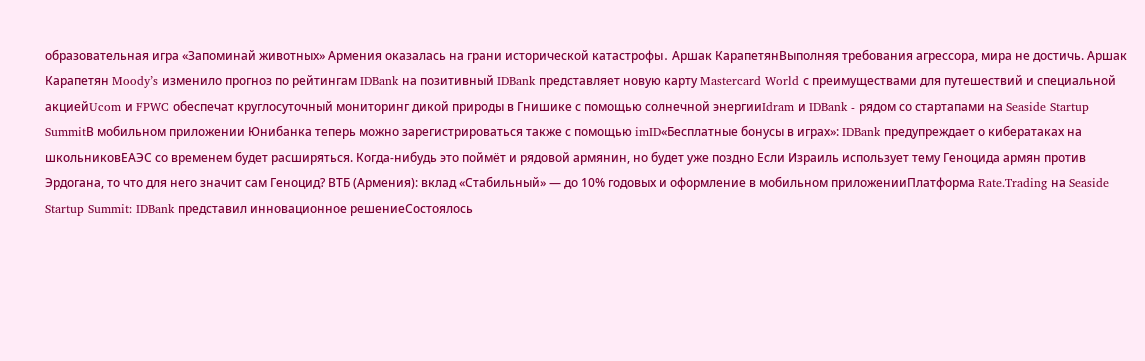образовательная игра «Запоминай животных» Армения оказалась на грани исторической катастрофы․ Аршак КарапетянВыполняя требования агрессора, мира не достичь. Аршак Карапетян Moody’s изменило прогноз по рейтингам IDBank на позитивный IDBank представляет новую карту Mastercard World с преимуществами для путешествий и специальной акциейUcom и FPWC обеспечат круглосуточный мониторинг дикой природы в Гнишике с помощью солнечной энергииIdram и IDBank - рядом со стартапами на Seaside Startup SummitВ мобильном приложении Юнибанка теперь можно зарегистрироваться также с помощью imID«Бесплатные бонусы в играх»: IDBank предупреждает о кибератаках на школьниковЕАЭС со временем будет расширяться. Когда-нибудь это поймёт и рядовой армянин, но будет уже поздно Если Израиль использует тему Геноцида армян против Эрдогана, то что для него значит сам Геноцид? ВТБ (Армения): вклад «Стабильный» — до 10% годовых и оформление в мобильном приложенииПлатформа Rate.Trading на Seaside Startup Summit: IDBank представил инновационное решениеСостоялось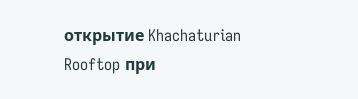открытие Khachaturian Rooftop при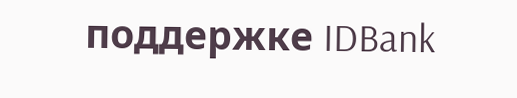поддержке IDBank